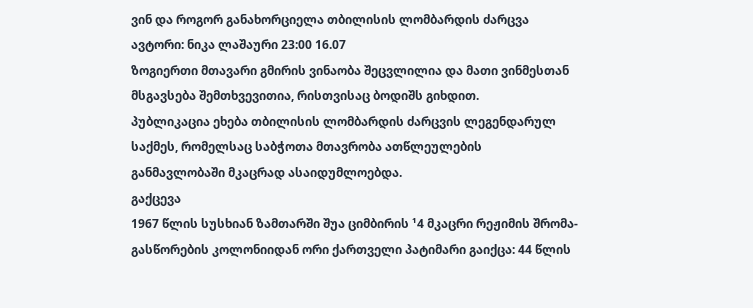ვინ და როგორ განახორციელა თბილისის ლომბარდის ძარცვა
ავტორი: ნიკა ლაშაური 23:00 16.07
ზოგიერთი მთავარი გმირის ვინაობა შეცვლილია და მათი ვინმესთან მსგავსება შემთხვევითია, რისთვისაც ბოდიშს გიხდით.
პუბლიკაცია ეხება თბილისის ლომბარდის ძარცვის ლეგენდარულ საქმეს, რომელსაც საბჭოთა მთავრობა ათწლეულების განმავლობაში მკაცრად ასაიდუმლოებდა.
გაქცევა
1967 წლის სუსხიან ზამთარში შუა ციმბირის ¹4 მკაცრი რეჟიმის შრომა-გასწორების კოლონიიდან ორი ქართველი პატიმარი გაიქცა: 44 წლის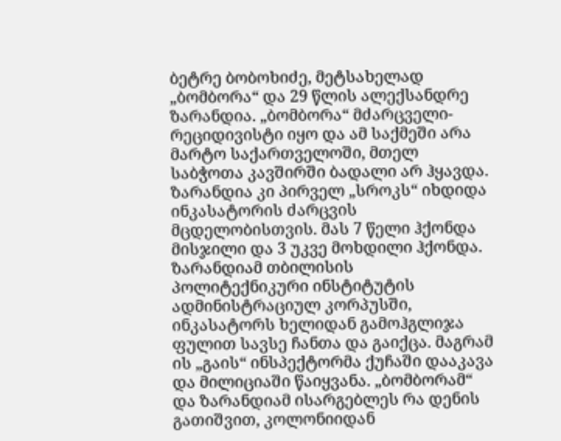ბეტრე ბობოხიძე, მეტსახელად „ბომბორა“ და 29 წლის ალექსანდრე ზარანდია. „ბომბორა“ მძარცველი-რეციდივისტი იყო და ამ საქმეში არა მარტო საქართველოში, მთელ საბჭოთა კავშირში ბადალი არ ჰყავდა. ზარანდია კი პირველ „სროკს“ იხდიდა ინკასატორის ძარცვის მცდელობისთვის. მას 7 წელი ჰქონდა მისჯილი და 3 უკვე მოხდილი ჰქონდა. ზარანდიამ თბილისის პოლიტექნიკური ინსტიტუტის ადმინისტრაციულ კორპუსში, ინკასატორს ხელიდან გამოჰგლიჯა ფულით სავსე ჩანთა და გაიქცა. მაგრამ ის „გაის“ ინსპექტორმა ქუჩაში დააკავა და მილიციაში წაიყვანა. „ბომბორამ“ და ზარანდიამ ისარგებლეს რა დენის გათიშვით, კოლონიიდან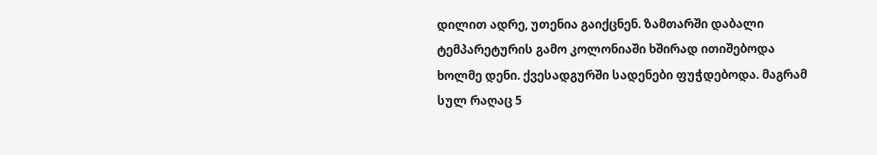დილით ადრე, უთენია გაიქცნენ. ზამთარში დაბალი ტემპარეტურის გამო კოლონიაში ხშირად ითიშებოდა ხოლმე დენი. ქვესადგურში სადენები ფუჭდებოდა. მაგრამ სულ რაღაც 5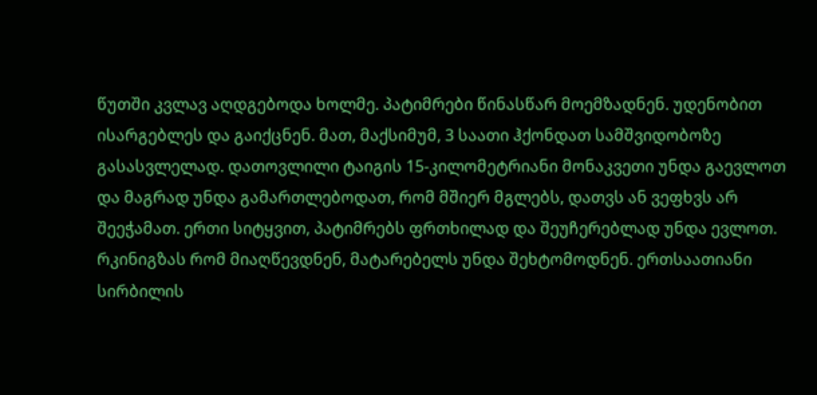წუთში კვლავ აღდგებოდა ხოლმე. პატიმრები წინასწარ მოემზადნენ. უდენობით ისარგებლეს და გაიქცნენ. მათ, მაქსიმუმ, 3 საათი ჰქონდათ სამშვიდობოზე გასასვლელად. დათოვლილი ტაიგის 15-კილომეტრიანი მონაკვეთი უნდა გაევლოთ და მაგრად უნდა გამართლებოდათ, რომ მშიერ მგლებს, დათვს ან ვეფხვს არ შეეჭამათ. ერთი სიტყვით, პატიმრებს ფრთხილად და შეუჩერებლად უნდა ევლოთ. რკინიგზას რომ მიაღწევდნენ, მატარებელს უნდა შეხტომოდნენ. ერთსაათიანი სირბილის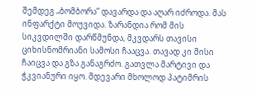შემდეგ „ბომბორა“ დავარდა და აღარ იძროდა. მას ინფარქტი მოუვიდა. ზარანდია რომ მის სიკვდილში დარწმუნდა, მკვდარს თავისი ციხისნომრიანი სამოსი ჩააცვა. თავად კი მისი ჩაიცვა და გზა განაგრძო. გათვლა მარტივი და ჭკვიანური იყო. მდევარი მხოლოდ პატიმრის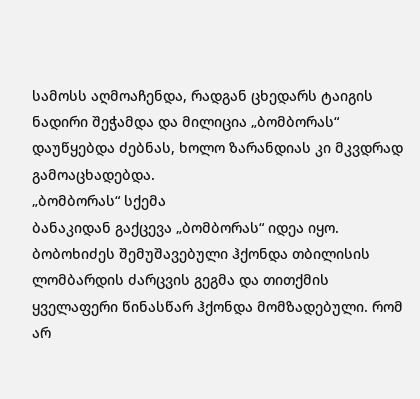სამოსს აღმოაჩენდა, რადგან ცხედარს ტაიგის ნადირი შეჭამდა და მილიცია „ბომბორას“ დაუწყებდა ძებნას, ხოლო ზარანდიას კი მკვდრად გამოაცხადებდა.
„ბომბორას“ სქემა
ბანაკიდან გაქცევა „ბომბორას“ იდეა იყო. ბობოხიძეს შემუშავებული ჰქონდა თბილისის ლომბარდის ძარცვის გეგმა და თითქმის ყველაფერი წინასწარ ჰქონდა მომზადებული. რომ არ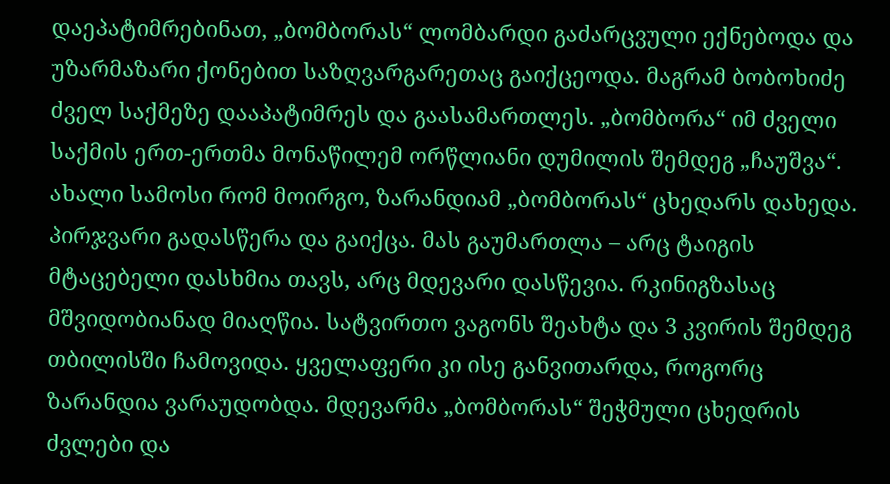დაეპატიმრებინათ, „ბომბორას“ ლომბარდი გაძარცვული ექნებოდა და უზარმაზარი ქონებით საზღვარგარეთაც გაიქცეოდა. მაგრამ ბობოხიძე ძველ საქმეზე დააპატიმრეს და გაასამართლეს. „ბომბორა“ იმ ძველი საქმის ერთ-ერთმა მონაწილემ ორწლიანი დუმილის შემდეგ „ჩაუშვა“. ახალი სამოსი რომ მოირგო, ზარანდიამ „ბომბორას“ ცხედარს დახედა. პირჯვარი გადასწერა და გაიქცა. მას გაუმართლა – არც ტაიგის მტაცებელი დასხმია თავს, არც მდევარი დასწევია. რკინიგზასაც მშვიდობიანად მიაღწია. სატვირთო ვაგონს შეახტა და 3 კვირის შემდეგ თბილისში ჩამოვიდა. ყველაფერი კი ისე განვითარდა, როგორც ზარანდია ვარაუდობდა. მდევარმა „ბომბორას“ შეჭმული ცხედრის ძვლები და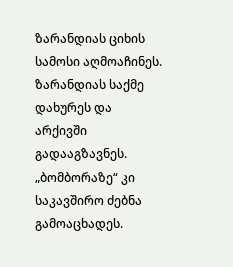ზარანდიას ციხის სამოსი აღმოაჩინეს. ზარანდიას საქმე დახურეს და არქივში გადააგზავნეს. „ბომბორაზე“ კი საკავშირო ძებნა გამოაცხადეს.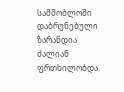სამშობლოში დაბრუნებული ზარანდია ძალიან ფრთხილობდა.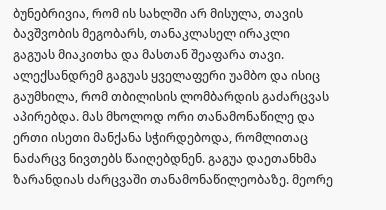ბუნებრივია, რომ ის სახლში არ მისულა, თავის ბავშვობის მეგობარს, თანაკლასელ ირაკლი გაგუას მიაკითხა და მასთან შეაფარა თავი. ალექსანდრემ გაგუას ყველაფერი უამბო და ისიც გაუმხილა, რომ თბილისის ლომბარდის გაძარცვას აპირებდა. მას მხოლოდ ორი თანამონაწილე და ერთი ისეთი მანქანა სჭირდებოდა, რომლითაც ნაძარცვ ნივთებს წაიღებდნენ. გაგუა დაეთანხმა ზარანდიას ძარცვაში თანამონაწილეობაზე. მეორე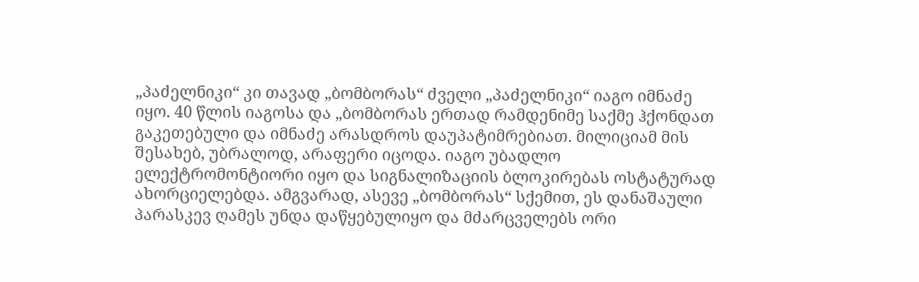„პაძელნიკი“ კი თავად „ბომბორას“ ძველი „პაძელნიკი“ იაგო იმნაძე იყო. 40 წლის იაგოსა და „ბომბორას ერთად რამდენიმე საქმე ჰქონდათ გაკეთებული და იმნაძე არასდროს დაუპატიმრებიათ. მილიციამ მის შესახებ, უბრალოდ, არაფერი იცოდა. იაგო უბადლო ელექტრომონტიორი იყო და სიგნალიზაციის ბლოკირებას ოსტატურად ახორციელებდა. ამგვარად, ასევე „ბომბორას“ სქემით, ეს დანაშაული პარასკევ ღამეს უნდა დაწყებულიყო და მძარცველებს ორი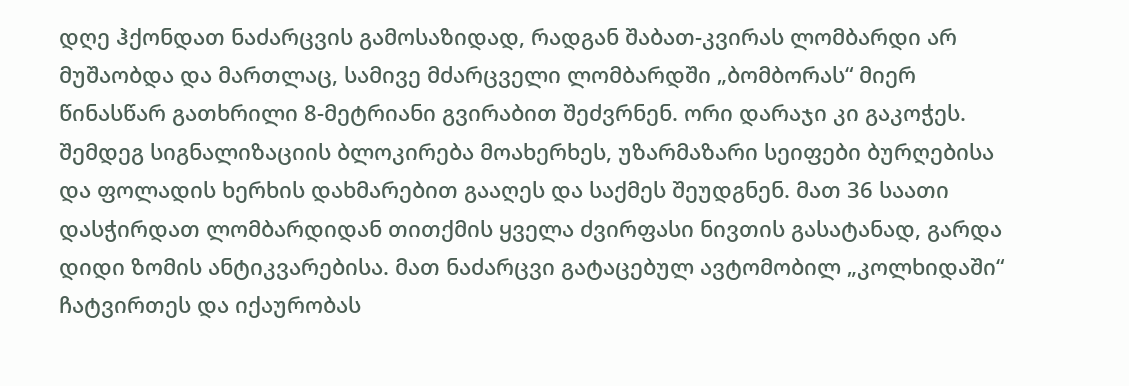დღე ჰქონდათ ნაძარცვის გამოსაზიდად, რადგან შაბათ-კვირას ლომბარდი არ მუშაობდა და მართლაც, სამივე მძარცველი ლომბარდში „ბომბორას“ მიერ წინასწარ გათხრილი 8-მეტრიანი გვირაბით შეძვრნენ. ორი დარაჯი კი გაკოჭეს. შემდეგ სიგნალიზაციის ბლოკირება მოახერხეს, უზარმაზარი სეიფები ბურღებისა და ფოლადის ხერხის დახმარებით გააღეს და საქმეს შეუდგნენ. მათ 36 საათი დასჭირდათ ლომბარდიდან თითქმის ყველა ძვირფასი ნივთის გასატანად, გარდა დიდი ზომის ანტიკვარებისა. მათ ნაძარცვი გატაცებულ ავტომობილ „კოლხიდაში“ ჩატვირთეს და იქაურობას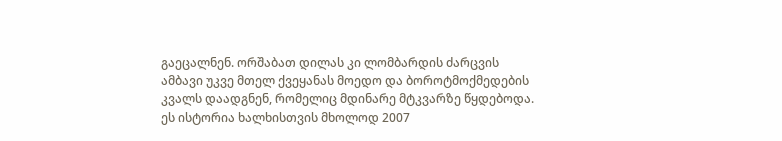გაეცალნენ. ორშაბათ დილას კი ლომბარდის ძარცვის ამბავი უკვე მთელ ქვეყანას მოედო და ბოროტმოქმედების კვალს დაადგნენ, რომელიც მდინარე მტკვარზე წყდებოდა. ეს ისტორია ხალხისთვის მხოლოდ 2007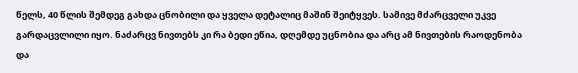წელს, 40 წლის შემდეგ გახდა ცნობილი და ყველა დეტალიც მაშინ შეიტყვეს. სამივე მძარცველი უკვე გარდაცვლილი იყო. ნაძარცვ ნივთებს კი რა ბედი ეწია, დღემდე უცნობია და არც ამ ნივთების რაოდენობა და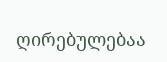ღირებულებაა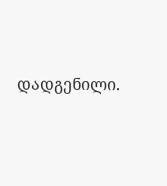დადგენილი.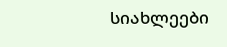სიახლეები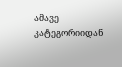ამავე კატეგორიიდან